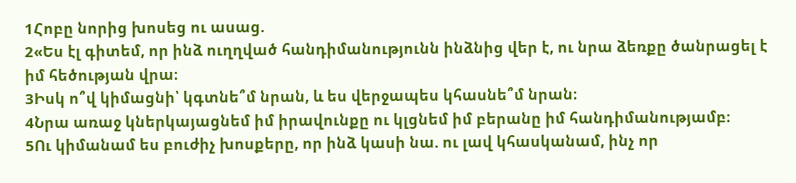1Հոբը նորից խոսեց ու ասաց.
2«Ես էլ գիտեմ, որ ինձ ուղղված հանդիմանությունն ինձնից վեր է, ու նրա ձեռքը ծանրացել է իմ հեծության վրա։
3Իսկ ո՞վ կիմացնի՝ կգտնե՞մ նրան, և ես վերջապես կհասնե՞մ նրան։
4Նրա առաջ կներկայացնեմ իմ իրավունքը ու կլցնեմ իմ բերանը իմ հանդիմանությամբ։
5Ու կիմանամ ես բուժիչ խոսքերը, որ ինձ կասի նա. ու լավ կհասկանամ, ինչ որ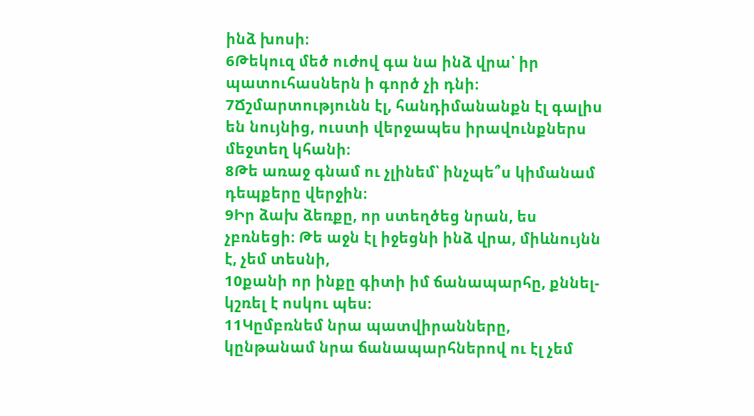ինձ խոսի։
6Թեկուզ մեծ ուժով գա նա ինձ վրա՝ իր պատուհասներն ի գործ չի դնի։
7Ճշմարտությունն էլ, հանդիմանանքն էլ գալիս են նույնից, ուստի վերջապես իրավունքներս մեջտեղ կհանի։
8Թե առաջ գնամ ու չլինեմ՝ ինչպե՞ս կիմանամ դեպքերը վերջին։
9Իր ձախ ձեռքը, որ ստեղծեց նրան, ես չբռնեցի։ Թե աջն էլ իջեցնի ինձ վրա, միևնույնն է, չեմ տեսնի,
10քանի որ ինքը գիտի իմ ճանապարհը, քննել-կշռել է ոսկու պես։
11Կըմբռնեմ նրա պատվիրանները, կընթանամ նրա ճանապարհներով ու էլ չեմ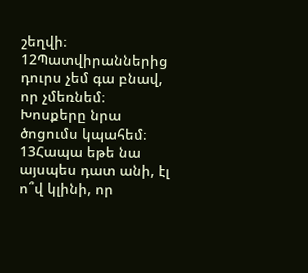շեղվի։
12Պատվիրաններից դուրս չեմ գա բնավ, որ չմեռնեմ։ Խոսքերը նրա ծոցումս կպահեմ։
13Հապա եթե նա այսպես դատ անի, էլ ո՞վ կլինի, որ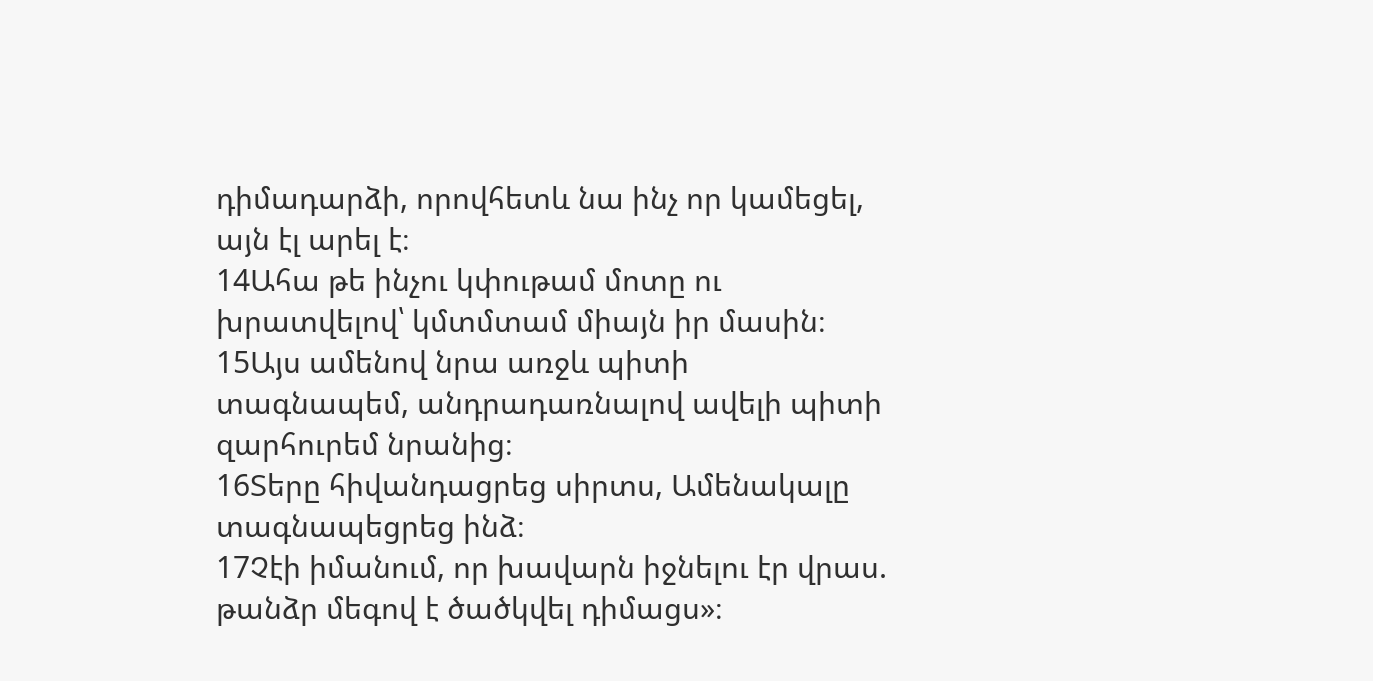դիմադարձի, որովհետև նա ինչ որ կամեցել, այն էլ արել է։
14Ահա թե ինչու կփութամ մոտը ու խրատվելով՝ կմտմտամ միայն իր մասին։
15Այս ամենով նրա առջև պիտի տագնապեմ, անդրադառնալով ավելի պիտի զարհուրեմ նրանից։
16Տերը հիվանդացրեց սիրտս, Ամենակալը տագնապեցրեց ինձ։
17Չէի իմանում, որ խավարն իջնելու էր վրաս. թանձր մեգով է ծածկվել դիմացս»։